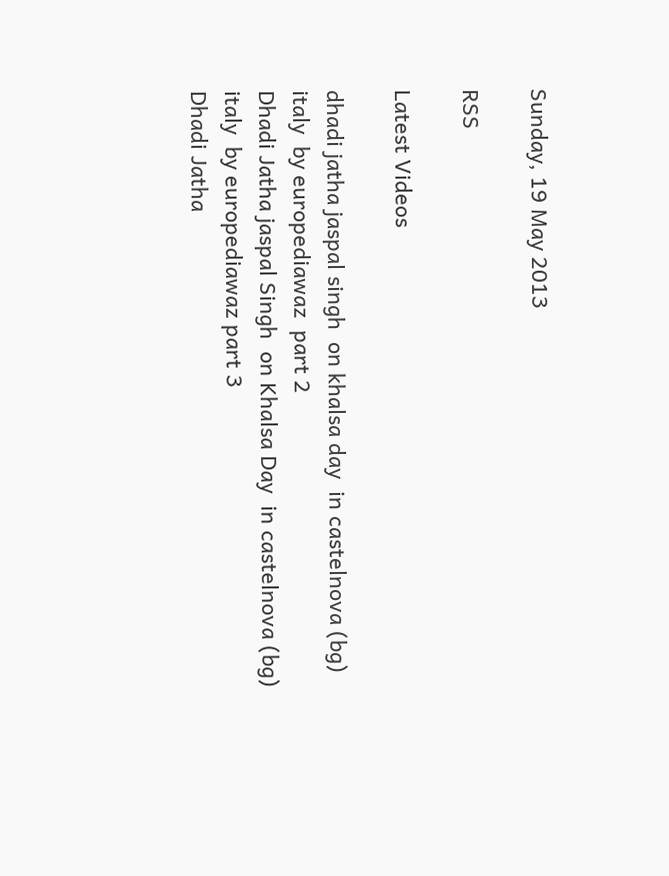Sunday, 19 May 2013

RSS

Latest Videos

dhadi jatha jaspal singh  on khalsa day  in castelnova (bg) italy  by europediawaz  part 2
Dhadi Jatha jaspal Singh  on Khalsa Day  in castelnova (bg) italy  by europediawaz part 3
Dhadi Jatha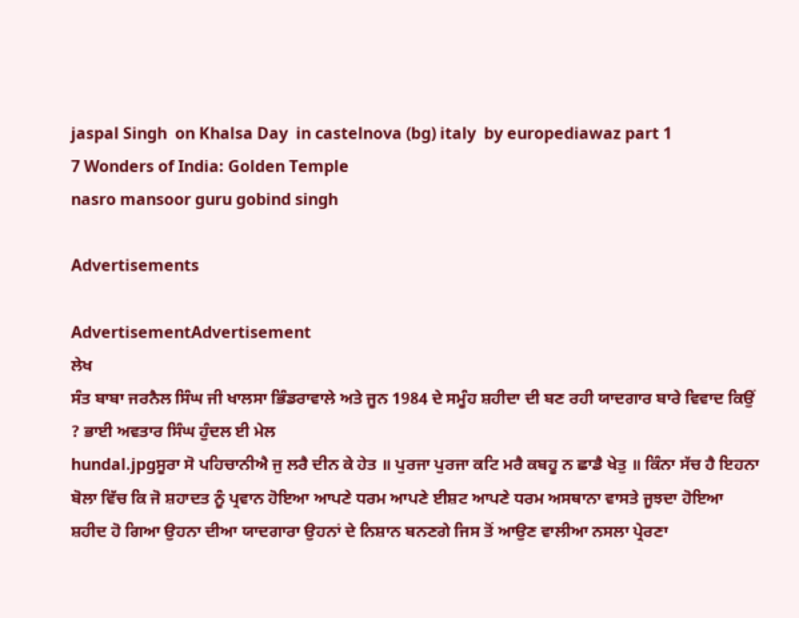jaspal Singh  on Khalsa Day  in castelnova (bg) italy  by europediawaz part 1
7 Wonders of India: Golden Temple
nasro mansoor guru gobind singh

Advertisements

AdvertisementAdvertisement
ਲੇਖ
ਸੰਤ ਬਾਬਾ ਜਰਨੈਲ ਸਿੰਘ ਜੀ ਖਾਲਸਾ ਭਿੰਡਰਾਵਾਲੇ ਅਤੇ ਜੂਨ 1984 ਦੇ ਸਮੂੰਹ ਸ਼ਹੀਦਾ ਦੀ ਬਣ ਰਹੀ ਯਾਦਗਾਰ ਬਾਰੇ ਵਿਵਾਦ ਕਿਉਂ ? ਭਾਈ ਅਵਤਾਰ ਸਿੰਘ ਹੁੰਦਲ ਈ ਮੇਲ
hundal.jpgਸੂਰਾ ਸੋ ਪਹਿਚਾਨੀਐ ਜੁ ਲਰੈ ਦੀਨ ਕੇ ਹੇਤ ॥ ਪੁਰਜਾ ਪੁਰਜਾ ਕਟਿ ਮਰੈ ਕਬਹੂ ਨ ਛਾਡੈ ਖੇਤੁ ॥ ਕਿੰਨਾ ਸੱਚ ਹੈ ਇਹਨਾ ਬੋਲਾ ਵਿੱਚ ਕਿ ਜੋ ਸ਼ਹਾਦਤ ਨੂੰ ਪ੍ਰਵਾਨ ਹੋਇਆ ਆਪਣੇ ਧਰਮ ਆਪਣੇ ਈਸ਼ਟ ਆਪਣੇ ਧਰਮ ਅਸਥਾਨਾ ਵਾਸਤੇ ਜੂਝਦਾ ਹੋਇਆ ਸ਼ਹੀਦ ਹੋ ਗਿਆ ਉਹਨਾ ਦੀਆ ਯਾਦਗਾਰਾ ਉਹਨਾਂ ਦੇ ਨਿਸ਼ਾਨ ਬਨਣਗੇ ਜਿਸ ਤੋਂ ਆਉਣ ਵਾਲੀਆ ਨਸਲਾ ਪ੍ਰੇਰਣਾ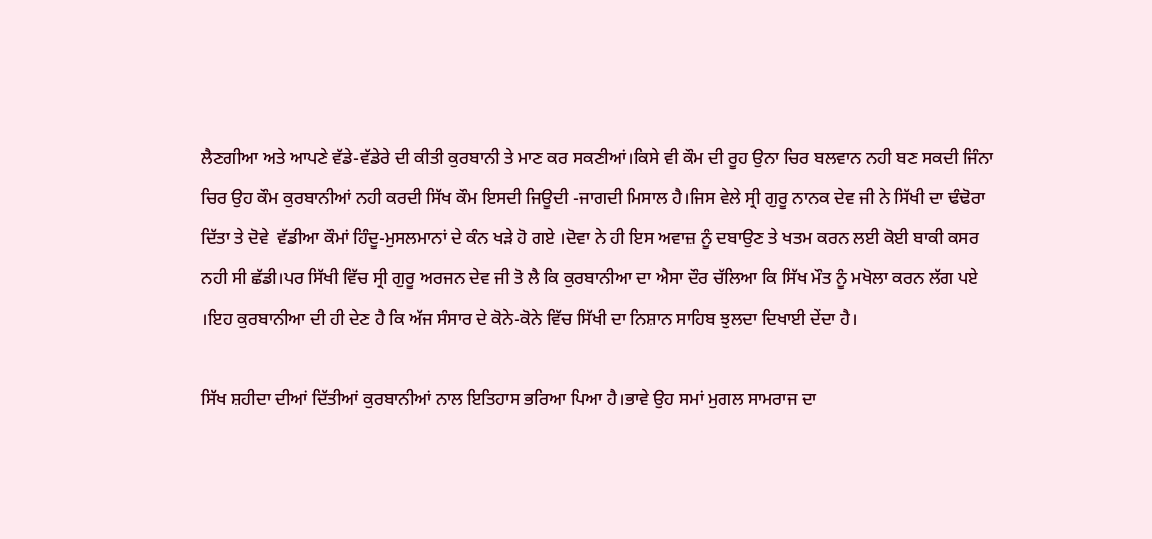ਲੈਣਗੀਆ ਅਤੇ ਆਪਣੇ ਵੱਡੇ-ਵੱਡੇਰੇ ਦੀ ਕੀਤੀ ਕੁਰਬਾਨੀ ਤੇ ਮਾਣ ਕਰ ਸਕਣੀਆਂ।ਕਿਸੇ ਵੀ ਕੌਮ ਦੀ ਰੂਹ ਉਨਾ ਚਿਰ ਬਲਵਾਨ ਨਹੀ ਬਣ ਸਕਦੀ ਜਿੰਨਾ ਚਿਰ ਉਹ ਕੌਮ ਕੁਰਬਾਨੀਆਂ ਨਹੀ ਕਰਦੀ ਸਿੱਖ ਕੌਮ ਇਸਦੀ ਜਿਊਦੀ -ਜਾਗਦੀ ਮਿਸਾਲ ਹੈ।ਜਿਸ ਵੇਲੇ ਸ੍ਰੀ ਗੁਰੂ ਨਾਨਕ ਦੇਵ ਜੀ ਨੇ ਸਿੱਖੀ ਦਾ ਢੰਢੋਰਾ ਦਿੱਤਾ ਤੇ ਦੋਵੇ  ਵੱਡੀਆ ਕੌਮਾਂ ਹਿੰਦੂ-ਮੁਸਲਮਾਨਾਂ ਦੇ ਕੰਨ ਖੜੇ ਹੋ ਗਏ ।ਦੋਵਾ ਨੇ ਹੀ ਇਸ ਅਵਾਜ਼ ਨੂੰ ਦਬਾਉਣ ਤੇ ਖਤਮ ਕਰਨ ਲਈ ਕੋਈ ਬਾਕੀ ਕਸਰ ਨਹੀ ਸੀ ਛੱਡੀ।ਪਰ ਸਿੱਖੀ ਵਿੱਚ ਸ੍ਰੀ ਗੁਰੂ ਅਰਜਨ ਦੇਵ ਜੀ ਤੋ ਲੈ ਕਿ ਕੁਰਬਾਨੀਆ ਦਾ ਐਸਾ ਦੌਰ ਚੱਲਿਆ ਕਿ ਸਿੱਖ ਮੌਤ ਨੂੰ ਮਖੋਲਾ ਕਰਨ ਲੱਗ ਪਏ ।ਇਹ ਕੁਰਬਾਨੀਆ ਦੀ ਹੀ ਦੇਣ ਹੈ ਕਿ ਅੱਜ ਸੰਸਾਰ ਦੇ ਕੋਨੇ-ਕੋਨੇ ਵਿੱਚ ਸਿੱਖੀ ਦਾ ਨਿਸ਼ਾਨ ਸਾਹਿਬ ਝੁਲਦਾ ਦਿਖਾਈ ਦੇਂਦਾ ਹੈ।

ਸਿੱਖ ਸ਼ਹੀਦਾ ਦੀਆਂ ਦਿੱਤੀਆਂ ਕੁਰਬਾਨੀਆਂ ਨਾਲ ਇਤਿਹਾਸ ਭਰਿਆ ਪਿਆ ਹੈ।ਭਾਵੇ ਉਹ ਸਮਾਂ ਮੁਗਲ ਸਾਮਰਾਜ ਦਾ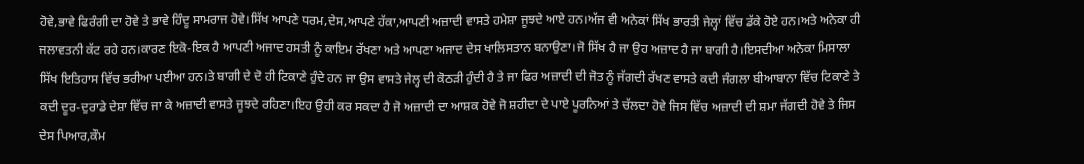ਹੋਵੇ,ਭਾਵੇ ਫਿਰੰਗੀ ਦਾ ਹੋਵੇ ਤੇ ਭਾਵੇ ਹਿੰਦੂ ਸਾਮਰਾਜ ਹੋਵੇ।ਸਿੱਖ ਆਪਣੇ ਧਰਮ,ਦੇਸ,ਆਪਣੇ ਹੱਕਾ,ਆਪਣੀ ਅਜ਼ਾਦੀ ਵਾਸਤੇ ਹਮੇਸ਼ਾ ਜੂਝਦੇ ਆਏ ਹਨ।ਅੱਜ ਵੀ ਅਨੇਕਾਂ ਸਿੱਖ ਭਾਰਤੀ ਜੇਲ੍ਹਾਂ ਵਿੱਚ ਡੱਕੇ ਹੋਏ ਹਨ।ਅਤੇ ਅਨੇਕਾ ਹੀ ਜਲਾਵਤਨੀ ਕੱਟ ਰਹੇ ਹਨ।ਕਾਰਣ ਇਕੋ-ਇਕ ਹੈ ਆਪਣੀ ਅਜਾਦ ਹਸਤੀ ਨੂੰ ਕਾਇਮ ਰੱਖਣਾ ਅਤੇ ਆਪਣਾ ਅਜਾਦ ਦੇਸ ਖਾਲਿਸਤਾਨ ਬਨਾਉਣਾ।ਜੋ ਸਿੱਖ ਹੈ ਜਾ ਉਹ ਅਜ਼ਾਦ ਹੈ ਜਾ ਬਾਗੀ ਹੈ।ਇਸਦੀਆ ਅਨੇਕਾ ਮਿਸਾਲਾ ਸਿੱਖ ਇਤਿਹਾਸ ਵਿੱਚ ਭਰੀਆ ਪਈਆ ਹਨ।ਤੇ ਬਾਗੀ ਦੇ ਦੋ ਹੀ ਟਿਕਾਣੇ ਹੁੰਦੇ ਹਨ ਜਾ ਉਸ ਵਾਸਤੇ ਜੇਲ੍ਹ ਦੀ ਕੋਠੜੀ ਹੁੰਦੀ ਹੈ ਤੇ ਜਾ ਫਿਰ ਅਜ਼ਾਦੀ ਦੀ ਜੋਤ ਨੂੰ ਜੱਗਦੀ ਰੱਖਣ ਵਾਸਤੇ ਕਦੀ ਜੰਗਲਾ ਬੀਆਬਾਨਾ ਵਿੱਚ ਟਿਕਾਣੇ ਤੇ ਕਦੀ ਦੂਰ-ਦੁਰਾਡੇ ਦੇਸ਼ਾ ਵਿੱਚ ਜਾ ਕੇ ਅਜ਼ਾਦੀ ਵਾਸਤੇ ਜੂਝਦੇ ਰਹਿਣਾ।ਇਹ ਉਹੀ ਕਰ ਸਕਦਾ ਹੈ ਜੋ ਅਜ਼ਾਦੀ ਦਾ ਆਸ਼ਕ ਹੋਵੇ ਜੋ ਸ਼ਹੀਦਾ ਦੇ ਪਾਏ ਪੂਰਨਿਆਂ ਤੇ ਚੱਲਦਾ ਹੋਵੇ ਜਿਸ ਵਿੱਚ ਅਜ਼ਾਦੀ ਦੀ ਸ਼ਮਾ ਜੱਗਦੀ ਹੋਵੇ ਤੇ ਜਿਸ ਦੇਸ ਪਿਆਰ,ਕੌਮ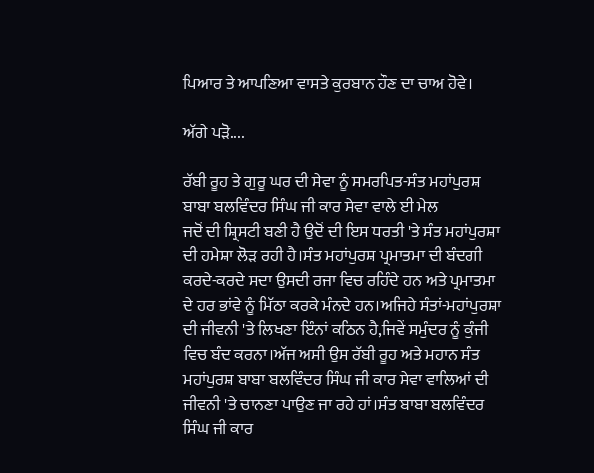ਪਿਆਰ ਤੇ ਆਪਣਿਆ ਵਾਸਤੇ ਕੁਰਬਾਨ ਹੌਣ ਦਾ ਚਾਅ ਹੋਵੇ।

ਅੱਗੇ ਪੜੋ....

ਰੱਬੀ ਰੂਹ ਤੇ ਗੁਰੂ ਘਰ ਦੀ ਸੇਵਾ ਨੂੰ ਸਮਰਪਿਤ-ਸੰਤ ਮਹਾਂਪੁਰਸ਼ ਬਾਬਾ ਬਲਵਿੰਦਰ ਸਿੰਘ ਜੀ ਕਾਰ ਸੇਵਾ ਵਾਲੇ ਈ ਮੇਲ
ਜਦੋਂ ਦੀ ਸ਼੍ਰਿਸਟੀ ਬਣੀ ਹੈ ਉਦੋਂ ਦੀ ਇਸ ਧਰਤੀ 'ਤੇ ਸੰਤ ਮਹਾਂਪੁਰਸ਼ਾ ਦੀ ਹਮੇਸ਼ਾ ਲੋੜ ਰਹੀ ਹੈ।ਸੰਤ ਮਹਾਂਪੁਰਸ਼ ਪ੍ਰਮਾਤਮਾ ਦੀ ਬੰਦਗੀ ਕਰਦੇ-ਕਰਦੇ ਸਦਾ ਉਸਦੀ ਰਜਾ ਵਿਚ ਰਹਿੰਦੇ ਹਨ ਅਤੇ ਪ੍ਰਮਾਤਮਾ ਦੇ ਹਰ ਭਾਂਵੇ ਨੂੰ ਮਿੱਠਾ ਕਰਕੇ ਮੰਨਦੇ ਹਨ।ਅਜਿਹੇ ਸੰਤਾਂ-ਮਹਾਂਪੁਰਸ਼ਾ ਦੀ ਜੀਵਨੀ 'ਤੇ ਲਿਖਣਾ ਇੰਨਾਂ ਕਠਿਨ ਹੈ,ਜਿਵੇਂ ਸਮੁੰਦਰ ਨੂੰ ਕੁੰਜੀ ਵਿਚ ਬੰਦ ਕਰਨਾ।ਅੱਜ ਅਸੀ ਉਸ ਰੱਬੀ ਰੂਹ ਅਤੇ ਮਹਾਨ ਸੰਤ ਮਹਾਂਪੁਰਸ਼ ਬਾਬਾ ਬਲਵਿੰਦਰ ਸਿੰਘ ਜੀ ਕਾਰ ਸੇਵਾ ਵਾਲਿਆਂ ਦੀ ਜੀਵਨੀ 'ਤੇ ਚਾਨਣਾ ਪਾਉਣ ਜਾ ਰਹੇ ਹਾਂ।ਸੰਤ ਬਾਬਾ ਬਲਵਿੰਦਰ ਸਿੰਘ ਜੀ ਕਾਰ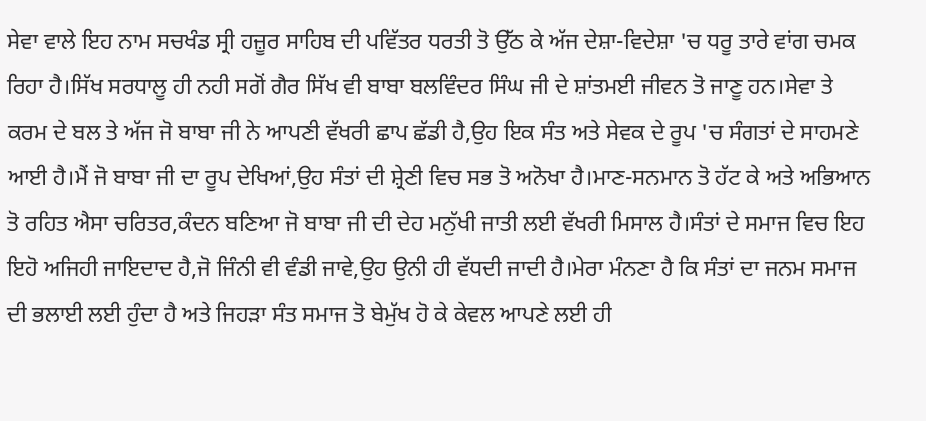ਸੇਵਾ ਵਾਲੇ ਇਹ ਨਾਮ ਸਚਖੰਡ ਸ੍ਰੀ ਹਜ਼ੂਰ ਸਾਹਿਬ ਦੀ ਪਵਿੱਤਰ ਧਰਤੀ ਤੋ ਉੱਠ ਕੇ ਅੱਜ ਦੇਸ਼ਾ-ਵਿਦੇਸ਼ਾ 'ਚ ਧਰੂ ਤਾਰੇ ਵਾਂਗ ਚਮਕ ਰਿਹਾ ਹੈ।ਸਿੱਖ ਸਰਧਾਲੂ ਹੀ ਨਹੀ ਸਗੋਂ ਗੈਰ ਸਿੱਖ ਵੀ ਬਾਬਾ ਬਲਵਿੰਦਰ ਸਿੰਘ ਜੀ ਦੇ ਸ਼ਾਂਤਮਈ ਜੀਵਨ ਤੋ ਜਾਣੂ ਹਨ।ਸੇਵਾ ਤੇ ਕਰਮ ਦੇ ਬਲ ਤੇ ਅੱਜ ਜੋ ਬਾਬਾ ਜੀ ਨੇ ਆਪਣੀ ਵੱਖਰੀ ਛਾਪ ਛੱਡੀ ਹੈ,ਉਹ ਇਕ ਸੰਤ ਅਤੇ ਸੇਵਕ ਦੇ ਰੂਪ 'ਚ ਸੰਗਤਾਂ ਦੇ ਸਾਹਮਣੇ ਆਈ ਹੈ।ਮੈਂ ਜੋ ਬਾਬਾ ਜੀ ਦਾ ਰੂਪ ਦੇਖਿਆਂ,ਉਹ ਸੰਤਾਂ ਦੀ ਸ਼੍ਰੇਣੀ ਵਿਚ ਸਭ ਤੋ ਅਨੋਖਾ ਹੈ।ਮਾਣ-ਸਨਮਾਨ ਤੋ ਹੱਟ ਕੇ ਅਤੇ ਅਭਿਆਨ ਤੋ ਰਹਿਤ ਐਸਾ ਚਰਿਤਰ,ਕੰਦਨ ਬਣਿਆ ਜੋ ਬਾਬਾ ਜੀ ਦੀ ਦੇਹ ਮਨੁੱਖੀ ਜਾਤੀ ਲਈ ਵੱਖਰੀ ਮਿਸਾਲ ਹੈ।ਸੰਤਾਂ ਦੇ ਸਮਾਜ ਵਿਚ ਇਹ ਇਹੋ ਅਜਿਹੀ ਜਾਇਦਾਦ ਹੈ,ਜੋ ਜਿੰਨੀ ਵੀ ਵੰਡੀ ਜਾਵੇ,ਉਹ ਉਨੀ ਹੀ ਵੱਧਦੀ ਜਾਦੀ ਹੈ।ਮੇਰਾ ਮੰਨਣਾ ਹੈ ਕਿ ਸੰਤਾਂ ਦਾ ਜਨਮ ਸਮਾਜ ਦੀ ਭਲਾਈ ਲਈ ਹੁੰਦਾ ਹੈ ਅਤੇ ਜਿਹੜਾ ਸੰਤ ਸਮਾਜ ਤੋ ਬੇਮੁੱਖ ਹੋ ਕੇ ਕੇਵਲ ਆਪਣੇ ਲਈ ਹੀ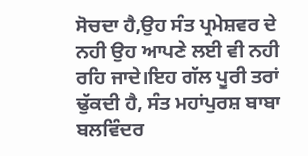ਸੋਚਦਾ ਹੈ,ਉਹ ਸੰਤ ਪ੍ਰਮੇਸ਼ਵਰ ਦੇ ਨਹੀ ਉਹ ਆਪਣੇ ਲਈ ਵੀ ਨਹੀ ਰਹਿ ਜਾਦੇ।ਇਹ ਗੱਲ ਪੂਰੀ ਤਰਾਂ ਢੁੱਕਦੀ ਹੈ, ਸੰਤ ਮਹਾਂਪੁਰਸ਼ ਬਾਬਾ ਬਲਵਿੰਦਰ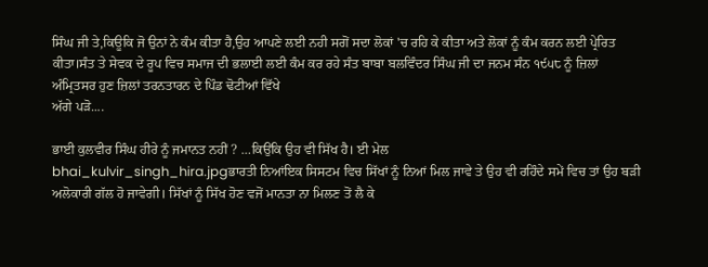ਸਿੰਘ ਜੀ ਤੇ,ਕਿਊਕਿ ਜੋ ਉਨਾਂ ਨੇ ਕੰਮ ਕੀਤਾ ਹੈ,ਉਹ ਆਪਣੇ ਲਈ ਨਹੀ ਸਗੋਂ ਸਦਾ ਲੋਕਾਂ 'ਚ ਰਹਿ ਕੇ ਕੀਤਾ ਅਤੇ ਲੋਕਾਂ ਨੂੰ ਕੰਮ ਕਰਨ ਲਈ ਪ੍ਰੇਰਿਤ ਕੀਤਾ।ਸੰਤ ਤੇ ਸੇਵਕ ਦੇ ਰੂਪ ਵਿਚ ਸਮਾਜ ਦੀ ਭਲਾਈ ਲਈ ਕੰਮ ਕਰ ਰਹੇ ਸੰਤ ਬਾਬਾ ਬਲਵਿੰਦਰ ਸਿੰਘ ਜੀ ਦਾ ਜਨਮ ਸੰਨ ੧੯੫੮ ਨੂੰ ਜ਼ਿਲਾਂ ਅੰਮ੍ਰਿਤਸਰ ਹੁਣ ਜ਼ਿਲਾਂ ਤਰਨਤਾਰਨ ਦੇ ਪਿੰਡ ਢੋਟੀਆਂ ਵਿੱਖੇ
ਅੱਗੇ ਪੜੋ....

ਭਾਈ ਕੁਲਵੀਰ ਸਿੰਘ ਹੀਰੇ ਨੂੰ ਜਮਾਨਤ ਨਹੀਂ ? …ਕਿਉਂਕਿ ਉਹ ਵੀ ਸਿੱਖ ਹੈ। ਈ ਮੇਲ
bhai_kulvir_singh_hira.jpgਭਾਰਤੀ ਨਿਆਂਇਕ ਸਿਸਟਮ ਵਿਚ ਸਿੱਖਾਂ ਨੂੰ ਨਿਆਂ ਮਿਲ ਜਾਵੇ ਤੇ ਉਹ ਵੀ ਰਹਿੰਦੇ ਸਮੇਂ ਵਿਚ ਤਾਂ ਉਹ ਬੜੀ ਅਲੋਕਾਰੀ ਗੱਲ ਹੋ ਜਾਵੇਗੀ। ਸਿੱਖਾਂ ਨੂੰ ਸਿੱਖ ਹੋਣ ਵਜੋਂ ਮਾਨਤਾ ਨਾ ਮਿਲਣ ਤੋਂ ਲੈ ਕੇ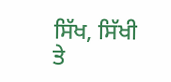ਸਿੱਖ, ਸਿੱਖੀ ਤੇ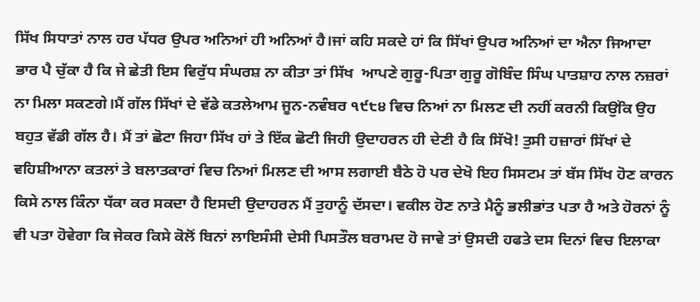ਸਿੱਖ ਸਿਧਾਤਾਂ ਨਾਲ ਹਰ ਪੱਧਰ ਉਪਰ ਅਨਿਆਂ ਹੀ ਅਨਿਆਂ ਹੈ।ਜਾਂ ਕਹਿ ਸਕਦੇ ਹਾਂ ਕਿ ਸਿੱਖਾਂ ਉਪਰ ਅਨਿਆਂ ਦਾ ਐਨਾ ਜਿਆਦਾ ਭਾਰ ਪੈ ਚੁੱਕਾ ਹੈ ਕਿ ਜੇ ਛੇਤੀ ਇਸ ਵਿਰੁੱਧ ਸੰਘਰਸ਼ ਨਾ ਕੀਤਾ ਤਾਂ ਸਿੱਖ  ਆਪਣੇ ਗੁਰੂ-ਪਿਤਾ ਗੁਰੂ ਗੋਬਿੰਦ ਸਿੰਘ ਪਾਤਸ਼ਾਹ ਨਾਲ ਨਜ਼ਰਾਂ ਨਾ ਮਿਲਾ ਸਕਣਗੇ।ਮੈਂ ਗੱਲ ਸਿੱਖਾਂ ਦੇ ਵੱਡੇ ਕਤਲੇਆਮ ਜੂਨ-ਨਵੰਬਰ ੧੯੮੪ ਵਿਚ ਨਿਆਂ ਨਾ ਮਿਲਣ ਦੀ ਨਹੀਂ ਕਰਨੀ ਕਿਉਂਕਿ ਉਹ ਬਹੁਤ ਵੱਡੀ ਗੱਲ ਹੈ। ਮੈਂ ਤਾਂ ਛੋਟਾ ਜਿਹਾ ਸਿੱਖ ਹਾਂ ਤੇ ਇੱਕ ਛੋਟੀ ਜਿਹੀ ਉਦਾਹਰਨ ਹੀ ਦੇਣੀ ਹੈ ਕਿ ਸਿੱਖੋ! ਤੁਸੀ ਹਜ਼ਾਰਾਂ ਸਿੱਖਾਂ ਦੇ ਵਹਿਸ਼ੀਆਨਾ ਕਤਲਾਂ ਤੇ ਬਲਾਤਕਾਰਾਂ ਵਿਚ ਨਿਆਂ ਮਿਲਣ ਦੀ ਆਸ ਲਗਾਈ ਬੈਠੇ ਹੋ ਪਰ ਦੇਖੋ ਇਹ ਸਿਸਟਮ ਤਾਂ ਬੱਸ ਸਿੱਖ ਹੋਣ ਕਾਰਨ ਕਿਸੇ ਨਾਲ ਕਿੰਨਾ ਧੱਕਾ ਕਰ ਸਕਦਾ ਹੈ ਇਸਦੀ ਉਦਾਹਰਨ ਮੈਂ ਤੁਹਾਨੂੰ ਦੱਸਦਾ। ਵਕੀਲ ਹੋਣ ਨਾਤੇ ਮੈਨੂੰ ਭਲੀਭਾਂਤ ਪਤਾ ਹੈ ਅਤੇ ਹੋਰਨਾਂ ਨੂੰ ਵੀ ਪਤਾ ਹੋਵੇਗਾ ਕਿ ਜੇਕਰ ਕਿਸੇ ਕੋਲੋਂ ਬਿਨਾਂ ਲਾਇਸੰਸੀ ਦੇਸੀ ਪਿਸਤੌਲ ਬਰਾਮਦ ਹੋ ਜਾਵੇ ਤਾਂ ਉਸਦੀ ਹਫਤੇ ਦਸ ਦਿਨਾਂ ਵਿਚ ਇਲਾਕਾ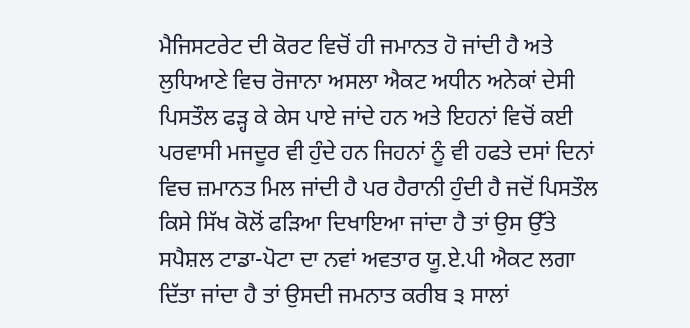ਮੈਜਿਸਟਰੇਟ ਦੀ ਕੋਰਟ ਵਿਚੋਂ ਹੀ ਜਮਾਨਤ ਹੋ ਜਾਂਦੀ ਹੈ ਅਤੇ ਲੁਧਿਆਣੇ ਵਿਚ ਰੋਜਾਨਾ ਅਸਲਾ ਐਕਟ ਅਧੀਨ ਅਨੇਕਾਂ ਦੇਸੀ ਪਿਸਤੌਲ ਫੜ੍ਹ ਕੇ ਕੇਸ ਪਾਏ ਜਾਂਦੇ ਹਨ ਅਤੇ ਇਹਨਾਂ ਵਿਚੋਂ ਕਈ ਪਰਵਾਸੀ ਮਜਦੂਰ ਵੀ ਹੁੰਦੇ ਹਨ ਜਿਹਨਾਂ ਨੂੰ ਵੀ ਹਫਤੇ ਦਸਾਂ ਦਿਨਾਂ ਵਿਚ ਜ਼ਮਾਨਤ ਮਿਲ ਜਾਂਦੀ ਹੈ ਪਰ ਹੈਰਾਨੀ ਹੁੰਦੀ ਹੈ ਜਦੋਂ ਪਿਸਤੌਲ ਕਿਸੇ ਸਿੱਖ ਕੋਲੋਂ ਫੜਿਆ ਦਿਖਾਇਆ ਜਾਂਦਾ ਹੈ ਤਾਂ ਉਸ ਉੱਤੇ ਸਪੈਸ਼ਲ ਟਾਡਾ-ਪੋਟਾ ਦਾ ਨਵਾਂ ਅਵਤਾਰ ਯੂ.ਏ.ਪੀ ਐਕਟ ਲਗਾ ਦਿੱਤਾ ਜਾਂਦਾ ਹੈ ਤਾਂ ਉਸਦੀ ਜਮਨਾਤ ਕਰੀਬ ੩ ਸਾਲਾਂ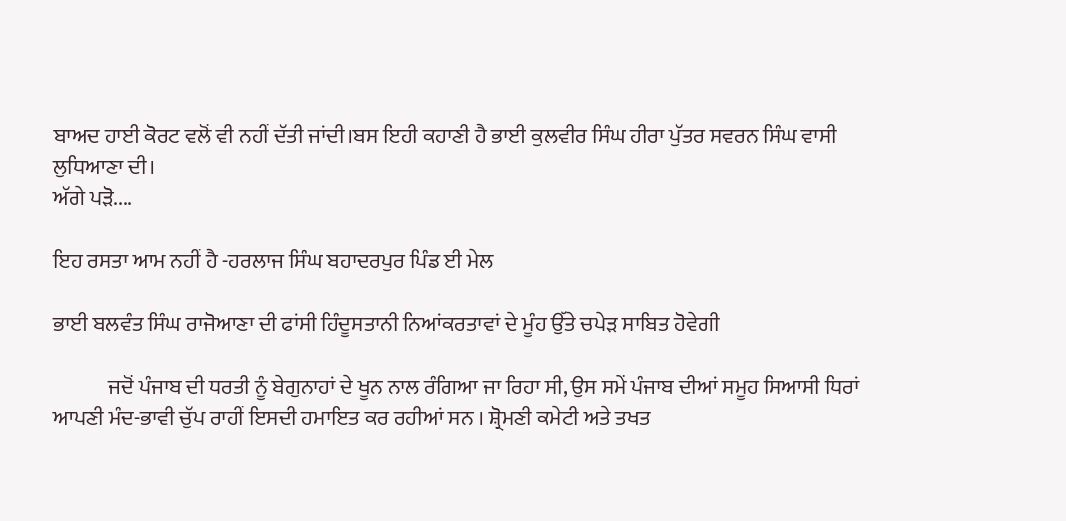ਬਾਅਦ ਹਾਈ ਕੋਰਟ ਵਲੋਂ ਵੀ ਨਹੀਂ ਦੱਤੀ ਜਾਂਦੀ।ਬਸ ਇਹੀ ਕਹਾਣੀ ਹੈ ਭਾਈ ਕੁਲਵੀਰ ਸਿੰਘ ਹੀਰਾ ਪੁੱਤਰ ਸਵਰਨ ਸਿੰਘ ਵਾਸੀ ਲੁਧਿਆਣਾ ਦੀ।
ਅੱਗੇ ਪੜੋ....

ਇਹ ਰਸਤਾ ਆਮ ਨਹੀਂ ਹੈ -ਹਰਲਾਜ ਸਿੰਘ ਬਹਾਦਰਪੁਰ ਪਿੰਡ ਈ ਮੇਲ

ਭਾਈ ਬਲਵੰਤ ਸਿੰਘ ਰਾਜੋਆਣਾ ਦੀ ਫਾਂਸੀ ਹਿੰਦੂਸਤਾਨੀ ਨਿਆਂਕਰਤਾਵਾਂ ਦੇ ਮੂੰਹ ਉੱਤੇ ਚਪੇੜ ਸਾਬਿਤ ਹੋਵੇਗੀ

             ਜਦੋਂ ਪੰਜਾਬ ਦੀ ਧਰਤੀ ਨੂੰ ਬੇਗੁਨਾਹਾਂ ਦੇ ਖੂਨ ਨਾਲ ਰੰਗਿਆ ਜਾ ਰਿਹਾ ਸੀ, ਉਸ ਸਮੇਂ ਪੰਜਾਬ ਦੀਆਂ ਸਮੂਹ ਸਿਆਸੀ ਧਿਰਾਂ ਆਪਣੀ ਮੰਦ-ਭਾਵੀ ਚੁੱਪ ਰਾਹੀਂ ਇਸਦੀ ਹਮਾਇਤ ਕਰ ਰਹੀਆਂ ਸਨ । ਸ਼੍ਰੋਮਣੀ ਕਮੇਟੀ ਅਤੇ ਤਖਤ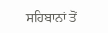ਸਹਿਬਾਨਾਂ ਤੋਂ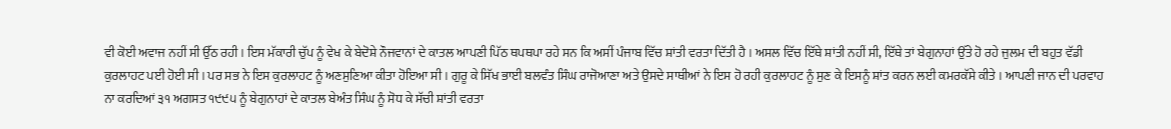ਵੀ ਕੋਈ ਅਵਾਜ ਨਹੀਂ ਸੀ ਉੱਠ ਰਹੀ । ਇਸ ਮੱਕਾਰੀ ਚੁੱਪ ਨੂੰ ਵੇਖ ਕੇ ਬੇਦੋਸ਼ੇ ਨੌਜਵਾਨਾਂ ਦੇ ਕਾਤਲ ਆਪਣੀ ਪਿੱਠ ਥਪਥਪਾ ਰਹੇ ਸਨ ਕਿ ਅਸੀਂ ਪੰਜਾਬ ਵਿੱਚ ਸ਼ਾਂਤੀ ਵਰਤਾ ਦਿੱਤੀ ਹੈ । ਅਸਲ ਵਿੱਚ ਇੱਥੇ ਸ਼ਾਂਤੀ ਨਹੀਂ ਸੀ, ਇੱਥੇ ਤਾਂ ਬੇਗੁਨਾਹਾਂ ਉੱਤੇ ਹੋ ਰਹੇ ਜੁਲਮ ਦੀ ਬਹੁਤ ਵੱਡੀ ਕੁਰਲਾਹਟ ਪਈ ਹੋਈ ਸੀ । ਪਰ ਸਭ ਨੇ ਇਸ ਕੁਰਲਾਹਟ ਨੂੰ ਅਣਸੁਣਿਆ ਕੀਤਾ ਹੋਇਆ ਸੀ । ਗੁਰੂ ਕੇ ਸਿੱਖ ਭਾਈ ਬਲਵੰਤ ਸਿੰਘ ਰਾਜੋਆਣਾ ਅਤੇ ਉਸਦੇ ਸਾਥੀਆਂ ਨੇ ਇਸ ਹੋ ਰਹੀ ਕੁਰਲਾਹਟ ਨੂੰ ਸੁਣ ਕੇ ਇਸਨੂੰ ਸ਼ਾਂਤ ਕਰਨ ਲਈ ਕਮਰਕੱਸੇ ਕੀਤੇ । ਆਪਣੀ ਜਾਨ ਦੀ ਪਰਵਾਹ ਨਾ ਕਰਦਿਆਂ ੩੧ ਅਗਸਤ ੧੯੯੫ ਨੂੰ ਬੇਗੁਨਾਹਾਂ ਦੇ ਕਾਤਲ ਬੇਅੰਤ ਸਿੰਘ ਨੂੰ ਸੋਧ ਕੇ ਸੱਚੀ ਸ਼ਾਂਤੀ ਵਰਤਾ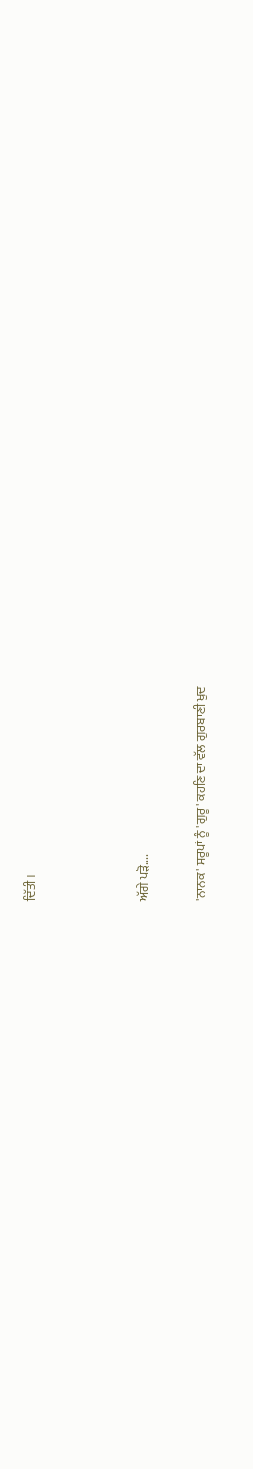ਦਿੱਤੀ ।



ਅੱਗੇ ਪੜੋ....

'ਨਾਨਕ' ਸਰੂਪਾਂ ਨੂੰ 'ਗੁਰੂ' ਕਹਣਿ ਦਾ ਵੱਲ ਗੁਰਬਾਣੀ ਖੁਦ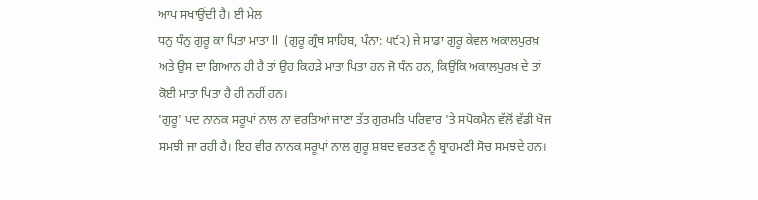ਆਪ ਸਖਾਉਂਦੀ ਹੈ। ਈ ਮੇਲ
ਧਨੁ ਧੰਨੁ ਗੁਰੂ ਕਾ ਪਿਤਾ ਮਾਤਾ ll  (ਗੁਰੂ ਗ੍ਰੰਥ ਸਾਹਿਬ, ਪੰਨਾ: ੫੯੨) ਜੇ ਸਾਡਾ ਗੁਰੂ ਕੇਵਲ ਅਕਾਲਪੁਰਖ਼ ਅਤੇ ਉਸ ਦਾ ਗਿਆਨ ਹੀ ਹੈ ਤਾਂ ਉਹ ਕਿਹਡ਼ੇ ਮਾਤਾ ਪਿਤਾ ਹਨ ਜੋ ਧੰਨ ਹਨ, ਕਿਉਂਕਿ ਅਕਾਲਪੁਰਖ਼ ਦੇ ਤਾਂ ਕੋਈ ਮਾਤਾ ਪਿਤਾ ਹੈ ਹੀ ਨਹੀਂ ਹਨ।
'ਗੁਰੂ' ਪਦ ਨਾਨਕ ਸਰੂਪਾਂ ਨਾਲ ਨਾ ਵਰਤਿਆਂ ਜਾਣਾ ਤੱਤ ਗੁਰਮਤਿ ਪਰਿਵਾਰ 'ਤੇ ਸਪੋਕਮੈਨ ਵੱਲੋਂ ਵੱਡੀ ਖੋਜ ਸਮਝੀ ਜਾ ਰਹੀ ਹੈ। ਇਹ ਵੀਰ ਨਾਨਕ ਸਰੂਪਾਂ ਨਾਲ ਗੁਰੂ ਸ਼ਬਦ ਵਰਤਣ ਨੂੰ ਬ੍ਰਾਹਮਣੀ ਸੋਚ ਸਮਝਦੇ ਹਨ।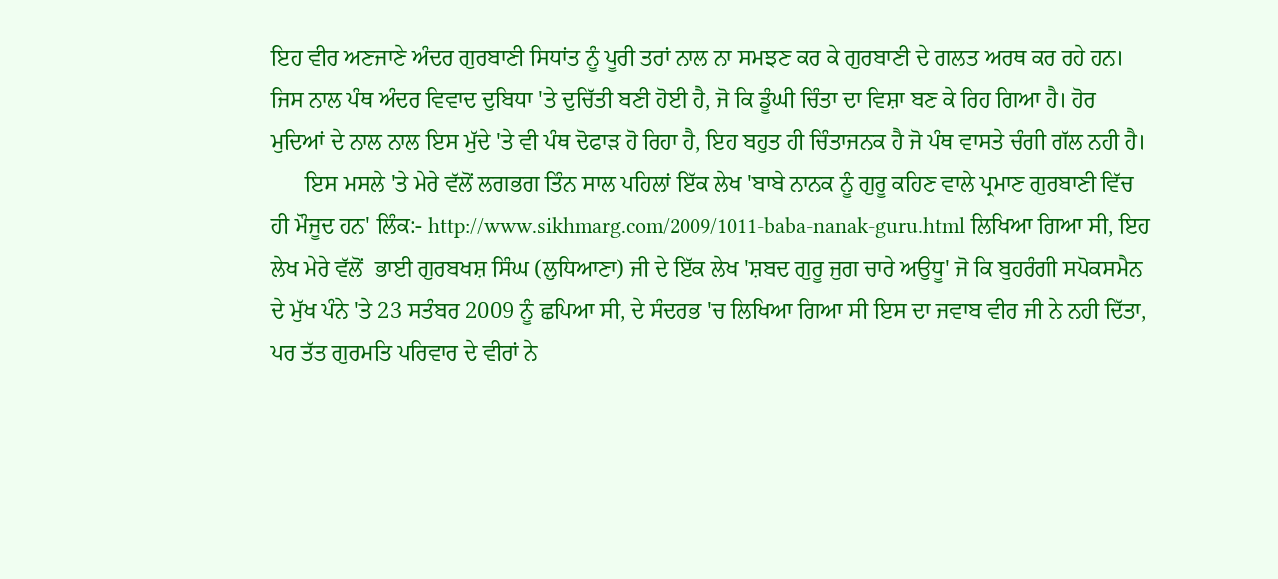ਇਹ ਵੀਰ ਅਣਜਾਣੇ ਅੰਦਰ ਗੁਰਬਾਣੀ ਸਿਧਾਂਤ ਨੂੰ ਪੂਰੀ ਤਰਾਂ ਨਾਲ ਨਾ ਸਮਝਣ ਕਰ ਕੇ ਗੁਰਬਾਣੀ ਦੇ ਗਲਤ ਅਰਥ ਕਰ ਰਹੇ ਹਨ। ਜਿਸ ਨਾਲ ਪੰਥ ਅੰਦਰ ਵਿਵਾਦ ਦੁਬਿਧਾ 'ਤੇ ਦੁਚਿੱਤੀ ਬਣੀ ਹੋਈ ਹੈ, ਜੋ ਕਿ ਡੂੰਘੀ ਚਿੰਤਾ ਦਾ ਵਿਸ਼ਾ ਬਣ ਕੇ ਰਿਹ ਗਿਆ ਹੈ। ਹੋਰ ਮੁਦਿਆਂ ਦੇ ਨਾਲ ਨਾਲ ਇਸ ਮੁੱਦੇ 'ਤੇ ਵੀ ਪੰਥ ਦੋਫਾਡ਼ ਹੋ ਰਿਹਾ ਹੈ, ਇਹ ਬਹੁਤ ਹੀ ਚਿੰਤਾਜਨਕ ਹੈ ਜੋ ਪੰਥ ਵਾਸਤੇ ਚੰਗੀ ਗੱਲ ਨਹੀ ਹੈ।
      ਇਸ ਮਸਲੇ 'ਤੇ ਮੇਰੇ ਵੱਲੋਂ ਲਗਭਗ ਤਿੰਨ ਸਾਲ ਪਹਿਲਾਂ ਇੱਕ ਲੇਖ 'ਬਾਬੇ ਨਾਨਕ ਨੂੰ ਗੁਰੂ ਕਹਿਣ ਵਾਲੇ ਪ੍ਰਮਾਣ ਗੁਰਬਾਣੀ ਵਿੱਚ ਹੀ ਮੌਜੂਦ ਹਨ' ਲਿੰਕ:- http://www.sikhmarg.com/2009/1011-baba-nanak-guru.html ਲਿਖਿਆ ਗਿਆ ਸੀ, ਇਹ ਲੇਖ ਮੇਰੇ ਵੱਲੋਂ  ਭਾਈ ਗੁਰਬਖਸ਼ ਸਿੰਘ (ਲੁਧਿਆਣਾ) ਜੀ ਦੇ ਇੱਕ ਲੇਖ 'ਸ਼ਬਦ ਗੁਰੂ ਜੁਗ ਚਾਰੇ ਅਉਧੂ' ਜੋ ਕਿ ਬੁਹਰੰਗੀ ਸਪੋਕਸਮੈਨ ਦੇ ਮੁੱਖ ਪੰਨੇ 'ਤੇ 23 ਸਤੰਬਰ 2009 ਨੂੰ ਛਪਿਆ ਸੀ, ਦੇ ਸੰਦਰਭ 'ਚ ਲਿਖਿਆ ਗਿਆ ਸੀ ਇਸ ਦਾ ਜਵਾਬ ਵੀਰ ਜੀ ਨੇ ਨਹੀ ਦਿੱਤਾ, ਪਰ ਤੱਤ ਗੁਰਮਤਿ ਪਰਿਵਾਰ ਦੇ ਵੀਰਾਂ ਨੇ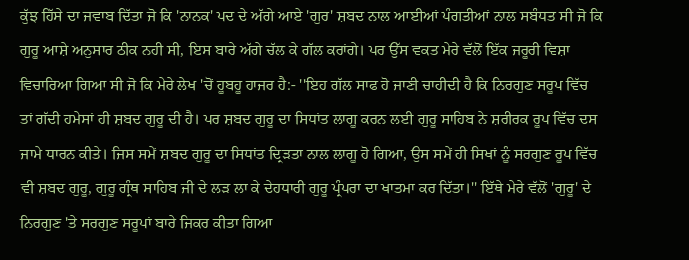ਕੁੱਝ ਹਿੱਸੇ ਦਾ ਜਵਾਬ ਦਿੱਤਾ ਜੋ ਕਿ 'ਨਾਨਕ' ਪਦ ਦੇ ਅੱਗੇ ਆਏ 'ਗੁਰ' ਸ਼ਬਦ ਨਾਲ ਆਈਆਂ ਪੰਗਤੀਆਂ ਨਾਲ ਸਬੰਧਤ ਸੀ ਜੋ ਕਿ ਗੁਰੂ ਆਸ਼ੇ ਅਨੁਸਾਰ ਠੀਕ ਨਹੀ ਸੀ, ਇਸ ਬਾਰੇ ਅੱਗੇ ਚੱਲ ਕੇ ਗੱਲ ਕਰਾਂਗੇ। ਪਰ ਉੱਸ ਵਕਤ ਮੇਰੇ ਵੱਲੋਂ ਇੱਕ ਜਰੂਰੀ ਵਿਸ਼ਾ ਵਿਚਾਰਿਆ ਗਿਆ ਸੀ ਜੋ ਕਿ ਮੇਰੇ ਲੇਖ 'ਚੋਂ ਹੂਬਹੂ ਹਾਜਰ ਹੈ:- ''ਇਹ ਗੱਲ ਸਾਫ ਹੋ ਜਾਣੀ ਚਾਹੀਦੀ ਹੈ ਕਿ ਨਿਰਗੁਣ ਸਰੂਪ ਵਿੱਚ ਤਾਂ ਗੱਦੀ ਹਮੇਸਾਂ ਹੀ ਸ਼ਬਦ ਗੁਰੂ ਦੀ ਹੈ। ਪਰ ਸ਼ਬਦ ਗੁਰੂ ਦਾ ਸਿਧਾਂਤ ਲਾਗੂ ਕਰਨ ਲਈ ਗੁਰੂ ਸਾਹਿਬ ਨੇ ਸ਼ਰੀਰਕ ਰੂਪ ਵਿੱਚ ਦਸ ਜਾਮੇ ਧਾਰਨ ਕੀਤੇ। ਜਿਸ ਸਮੇਂ ਸ਼ਬਦ ਗੁਰੂ ਦਾ ਸਿਧਾਂਤ ਦ੍ਰਿਡ਼ਤਾ ਨਾਲ ਲਾਗੂ ਹੋ ਗਿਆ, ਉਸ ਸਮੇਂ ਹੀ ਸਿਖਾਂ ਨੂੰ ਸਰਗੁਣ ਰੂਪ ਵਿੱਚ ਵੀ ਸ਼ਬਦ ਗੁਰੂ, ਗੁਰੂ ਗ੍ਰੰਥ ਸਾਹਿਬ ਜੀ ਦੇ ਲਡ਼ ਲਾ ਕੇ ਦੇਹਧਾਰੀ ਗੁਰੂ ਪ੍ਰੰਪਰਾ ਦਾ ਖਾਤਮਾ ਕਰ ਦਿੱਤਾ।'' ਇੱਥੇ ਮੇਰੇ ਵੱਲੋਂ 'ਗੁਰੂ' ਦੇ ਨਿਰਗੁਣ 'ਤੇ ਸਰਗੁਣ ਸਰੂਪਾਂ ਬਾਰੇ ਜਿਕਰ ਕੀਤਾ ਗਿਆ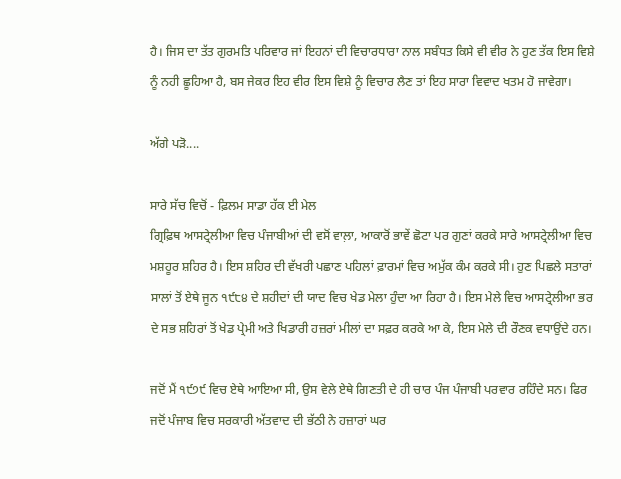ਹੈ। ਜਿਸ ਦਾ ਤੱਤ ਗੁਰਮਤਿ ਪਰਿਵਾਰ ਜਾਂ ਇਹਨਾਂ ਦੀ ਵਿਚਾਰਧਾਰਾ ਨਾਲ ਸਬੰਧਤ ਕਿਸੇ ਵੀ ਵੀਰ ਨੇ ਹੁਣ ਤੱਕ ਇਸ ਵਿਸ਼ੇ ਨੂੰ ਨਹੀ ਛੂਹਿਆ ਹੈ, ਬਸ ਜੇਕਰ ਇਹ ਵੀਰ ਇਸ ਵਿਸ਼ੇ ਨੂੰ ਵਿਚਾਰ ਲੈਣ ਤਾਂ ਇਹ ਸਾਰਾ ਵਿਵਾਦ ਖਤਮ ਹੋ ਜਾਵੇਗਾ।

ਅੱਗੇ ਪੜੋ....

ਸਾਰੇ ਸੱਚ ਵਿਚੋਂ - ਫ਼ਿਲਮ ਸਾਡਾ ਹੱਕ ਈ ਮੇਲ
ਗ੍ਰਿਫ਼ਿਥ ਆਸਟ੍ਰੇਲੀਆ ਵਿਚ ਪੰਜਾਬੀਆਂ ਦੀ ਵਸੋਂ ਵਾਲ਼ਾ, ਆਕਾਰੋਂ ਭਾਵੇਂ ਛੋਟਾ ਪਰ ਗੁਣਾਂ ਕਰਕੇ ਸਾਰੇ ਆਸਟ੍ਰੇਲੀਆ ਵਿਚ ਮਸ਼ਹੂਰ ਸ਼ਹਿਰ ਹੈ। ਇਸ ਸ਼ਹਿਰ ਦੀ ਵੱਖਰੀ ਪਛਾਣ ਪਹਿਲਾਂ ਫ਼ਾਰਮਾਂ ਵਿਚ ਅਮੁੱਕ ਕੰਮ ਕਰਕੇ ਸੀ। ਹੁਣ ਪਿਛਲੇ ਸਤਾਰਾਂ ਸਾਲਾਂ ਤੋਂ ਏਥੇ ਜੂਨ ੧੯੮੪ ਦੇ ਸ਼ਹੀਦਾਂ ਦੀ ਯਾਦ ਵਿਚ ਖੇਡ ਮੇਲਾ ਹੁੰਦਾ ਆ ਰਿਹਾ ਹੈ। ਇਸ ਮੇਲੇ ਵਿਚ ਆਸਟ੍ਰੇਲੀਆ ਭਰ ਦੇ ਸਭ ਸ਼ਹਿਰਾਂ ਤੋਂ ਖੇਡ ਪ੍ਰੇਮੀ ਅਤੇ ਖਿਡਾਰੀ ਹਜ਼ਰਾਂ ਮੀਲਾਂ ਦਾ ਸਫ਼ਰ ਕਰਕੇ ਆ ਕੇ, ਇਸ ਮੇਲੇ ਦੀ ਰੌਣਕ ਵਧਾਉਂਦੇ ਹਨ।

ਜਦੋਂ ਮੈਂ ੧੯੭੯ ਵਿਚ ਏਥੇ ਆਇਆ ਸੀ, ਉਸ ਵੇਲੇ ਏਥੇ ਗਿਣਤੀ ਦੇ ਹੀ ਚਾਰ ਪੰਜ ਪੰਜਾਬੀ ਪਰਵਾਰ ਰਹਿੰਦੇ ਸਨ। ਫਿਰ ਜਦੋਂ ਪੰਜਾਬ ਵਿਚ ਸਰਕਾਰੀ ਅੱਤਵਾਦ ਦੀ ਭੱਠੀ ਨੇ ਹਜ਼ਾਰਾਂ ਘਰ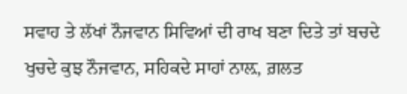ਸਵਾਹ ਤੇ ਲੱਖਾਂ ਨੌਜਵਾਨ ਸਿਵਿਆਂ ਦੀ ਰਾਖ ਬਣਾ ਦਿਤੇ ਤਾਂ ਬਚਦੇ ਖੁਚਦੇ ਕੁਝ ਨੌਜਵਾਨ, ਸਹਿਕਦੇ ਸਾਹਾਂ ਨਾਲ਼, ਗ਼ਲਤ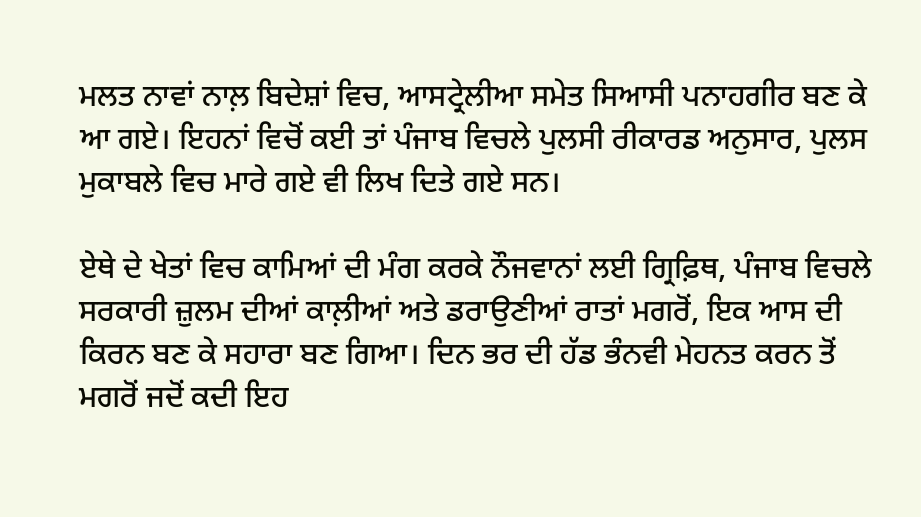ਮਲਤ ਨਾਵਾਂ ਨਾਲ਼ ਬਿਦੇਸ਼ਾਂ ਵਿਚ, ਆਸਟ੍ਰੇਲੀਆ ਸਮੇਤ ਸਿਆਸੀ ਪਨਾਹਗੀਰ ਬਣ ਕੇ ਆ ਗਏ। ਇਹਨਾਂ ਵਿਚੋਂ ਕਈ ਤਾਂ ਪੰਜਾਬ ਵਿਚਲੇ ਪੁਲਸੀ ਰੀਕਾਰਡ ਅਨੁਸਾਰ, ਪੁਲਸ ਮੁਕਾਬਲੇ ਵਿਚ ਮਾਰੇ ਗਏ ਵੀ ਲਿਖ ਦਿਤੇ ਗਏ ਸਨ।

ਏਥੇ ਦੇ ਖੇਤਾਂ ਵਿਚ ਕਾਮਿਆਂ ਦੀ ਮੰਗ ਕਰਕੇ ਨੌਜਵਾਨਾਂ ਲਈ ਗ੍ਰਿਫ਼ਿਥ, ਪੰਜਾਬ ਵਿਚਲੇ ਸਰਕਾਰੀ ਜ਼ੁਲਮ ਦੀਆਂ ਕਾਲ਼ੀਆਂ ਅਤੇ ਡਰਾਉਣੀਆਂ ਰਾਤਾਂ ਮਗਰੋਂ, ਇਕ ਆਸ ਦੀ ਕਿਰਨ ਬਣ ਕੇ ਸਹਾਰਾ ਬਣ ਗਿਆ। ਦਿਨ ਭਰ ਦੀ ਹੱਡ ਭੰਨਵੀ ਮੇਹਨਤ ਕਰਨ ਤੋਂ ਮਗਰੋਂ ਜਦੋਂ ਕਦੀ ਇਹ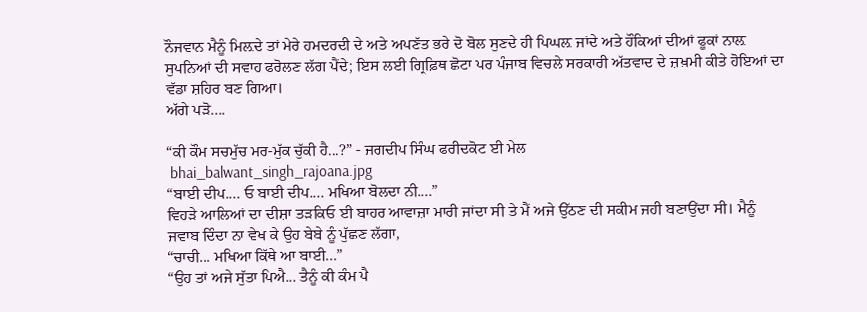ਨੌਜਵਾਨ ਮੈਨੂੰ ਮਿਲ਼ਦੇ ਤਾਂ ਮੇਰੇ ਹਮਦਰਦੀ ਦੇ ਅਤੇ ਅਪਣੱਤ ਭਰੇ ਦੋ ਬੋਲ ਸੁਣਦੇ ਹੀ ਪਿਘਲ਼ ਜਾਂਦੇ ਅਤੇ ਹੌਕਿਆਂ ਦੀਆਂ ਫੂਕਾਂ ਨਾਲ਼ ਸੁਪਨਿਆਂ ਦੀ ਸਵਾਹ ਫਰੋਲਣ ਲੱਗ ਪੈਂਦੇ; ਇਸ ਲਈ ਗ੍ਰਿਫ਼ਿਥ ਛੋਟਾ ਪਰ ਪੰਜਾਬ ਵਿਚਲੇ ਸਰਕਾਰੀ ਅੱਤਵਾਦ ਦੇ ਜ਼ਖ਼ਮੀ ਕੀਤੇ ਹੋਇਆਂ ਦਾ ਵੱਡਾ ਸ਼ਹਿਰ ਬਣ ਗਿਆ।
ਅੱਗੇ ਪੜੋ....

“ਕੀ ਕੌਮ ਸਚਮੁੱਚ ਮਰ-ਮੁੱਕ ਚੁੱਕੀ ਹੈ...?” - ਜਗਦੀਪ ਸਿੰਘ ਫਰੀਦਕੋਟ ਈ ਮੇਲ
 bhai_balwant_singh_rajoana.jpg
“ਬਾਈ ਦੀਪ.... ਓ ਬਾਈ ਦੀਪ.... ਮਖਿਆ ਬੋਲਦਾ ਨੀ....”
ਵਿਹੜੇ ਆਲਿਆਂ ਦਾ ਦੀਸ਼ਾ ਤੜਕਿਓ ਈ ਬਾਹਰ ਆਵਾਜ਼ਾ ਮਾਰੀ ਜਾਂਦਾ ਸੀ ਤੇ ਮੈਂ ਅਜੇ ਉੱਠਣ ਦੀ ਸਕੀਮ ਜਹੀ ਬਣਾਉਂਦਾ ਸੀ। ਮੈਨੂੰ ਜਵਾਬ ਦਿੰਦਾ ਨਾ ਵੇਖ ਕੇ ਉਹ ਬੇਬੇ ਨੂੰ ਪੁੱਛਣ ਲੱਗਾ,
“ਚਾਚੀ... ਮਖਿਆ ਕਿੱਥੇ ਆ ਬਾਈ...”
“ਉਹ ਤਾਂ ਅਜੇ ਸੁੱਤਾ ਪਿਐ... ਤੈਨੂੰ ਕੀ ਕੰਮ ਪੈ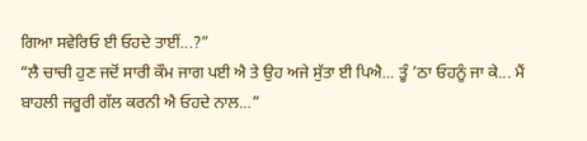ਗਿਆ ਸਵੇਰਿਓ ਈ ਓਹਦੇ ਤਾਈਂ...?”
“ਲੈ ਚਾਚੀ ਹੁਣ ਜਦੋਂ ਸਾਰੀ ਕੌਮ ਜਾਗ ਪਈ ਐ ਤੇ ਉਹ ਅਜੇ ਸੁੱਤਾ ਈ ਪਿਐ... ਤੂੰ ’ਠਾ ਓਹਨੂੰ ਜਾ ਕੇ... ਮੈਂ ਬਾਹਲੀ ਜਰੂਰੀ ਗੱਲ ਕਰਨੀ ਐ ਓਹਦੇ ਨਾਲ...”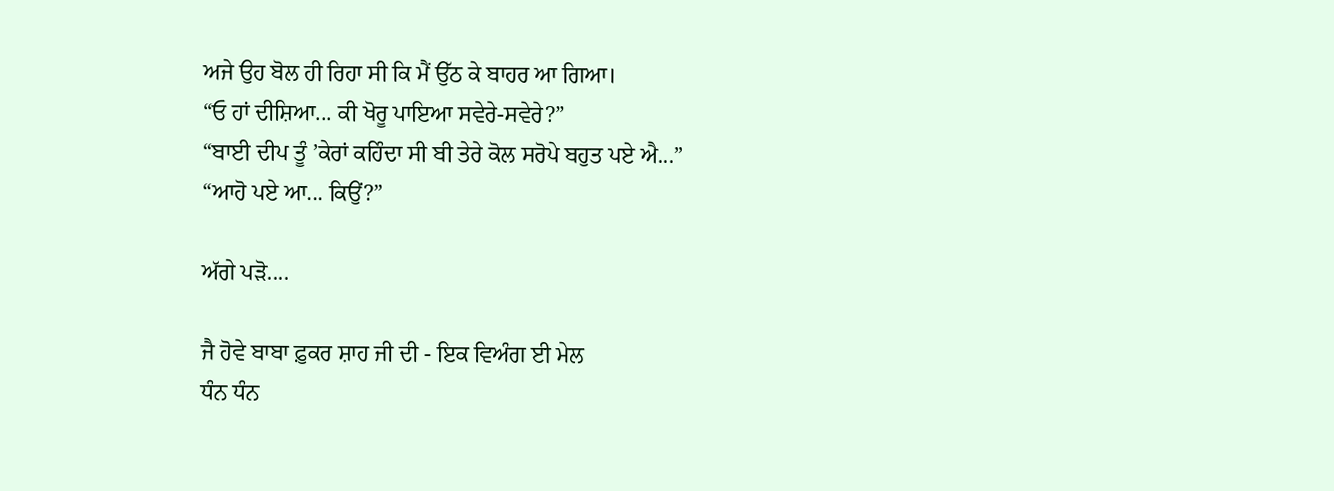ਅਜੇ ਉਹ ਬੋਲ ਹੀ ਰਿਹਾ ਸੀ ਕਿ ਮੈਂ ਉੱਠ ਕੇ ਬਾਹਰ ਆ ਗਿਆ।
“ਓ ਹਾਂ ਦੀਸ਼ਿਆ... ਕੀ ਖੋਰੂ ਪਾਇਆ ਸਵੇਰੇ-ਸਵੇਰੇ?”
“ਬਾਈ ਦੀਪ ਤੂੰ ’ਕੇਰਾਂ ਕਹਿੰਦਾ ਸੀ ਬੀ ਤੇਰੇ ਕੋਲ ਸਰੋਪੇ ਬਹੁਤ ਪਏ ਐ...”
“ਆਹੋ ਪਏ ਆ... ਕਿਉਂ?”

ਅੱਗੇ ਪੜੋ....

ਜੈ ਹੋਵੇ ਬਾਬਾ ਫ਼ੁਕਰ ਸ਼ਾਹ ਜੀ ਦੀ - ਇਕ ਵਿਅੰਗ ਈ ਮੇਲ
ਧੰਨ ਧੰਨ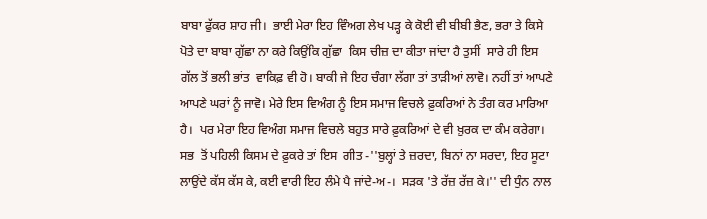ਬਾਬਾ ਫੁੱਕਰ ਸ਼ਾਹ ਜੀ।  ਭਾਈ ਮੇਰਾ ਇਹ ਵਿੰਅਗ ਲੇਖ ਪੜ੍ਹ ਕੇ ਕੋਈ ਵੀ ਬੀਬੀ ਭੈਣ, ਭਰਾ ਤੇ ਕਿਸੇ ਪੋਤੇ ਦਾ ਬਾਬਾ ਗੁੱਛਾ ਨਾ ਕਰੇ ਕਿਉਂਕਿ ਗੁੱਛਾ  ਕਿਸ ਚੀਜ਼ ਦਾ ਕੀਤਾ ਜਾਂਦਾ ਹੈ ਤੁਸੀਂ  ਸਾਰੇ ਹੀ ਇਸ ਗੱਲ ਤੋਂ ਭਲੀ ਭਾਂਤ  ਵਾਕਿਫ਼ ਵੀ ਹੋ। ਬਾਕੀ ਜੇ ਇਹ ਚੰਗਾ ਲੱਗਾ ਤਾਂ ਤਾੜੀਆਂ ਲਾਵੋ। ਨਹੀਂ ਤਾਂ ਆਪਣੇ ਆਪਣੇ ਘਰਾਂ ਨੂੰ ਜਾਵੋ। ਮੇਰੇ ਇਸ ਵਿਅੰਗ ਨੂੰ ਇਸ ਸਮਾਜ ਵਿਚਲੇ ਫ਼ੁਕਰਿਆਂ ਨੇ ਤੰਗ ਕਰ ਮਾਰਿਆ ਹੈ।  ਪਰ ਮੇਰਾ ਇਹ ਵਿਅੰਗ ਸਮਾਜ ਵਿਚਲੇ ਬਹੁਤ ਸਾਰੇ ਫ਼ੁਕਰਿਆਂ ਦੇ ਵੀ ਖ਼ੁਰਕ ਦਾ ਕੰਮ ਕਰੇਗਾ।
ਸਭ  ਤੋਂ ਪਹਿਲੀ ਕਿਸਮ ਦੇ ਫ਼ੁਕਰੇ ਤਾਂ ਇਸ  ਗੀਤ -''ਬੁਲ੍ਹਾਂ ਤੇ ਜ਼ਰਦਾ, ਬਿਨਾਂ ਨਾ ਸਰਦਾ, ਇਹ ਸੂਟਾ ਲਾਉਂਦੇ ਕੱਸ ਕੱਸ ਕੇ, ਕਈ ਵਾਰੀ ਇਹ ਲੰਮੇ ਪੈ ਜਾਂਦੇ-ਅ-।  ਸੜਕ 'ਤੇ ਰੱਜ਼ ਰੱਜ਼ ਕੇ।'' ਦੀ ਧੁੰਨ ਨਾਲ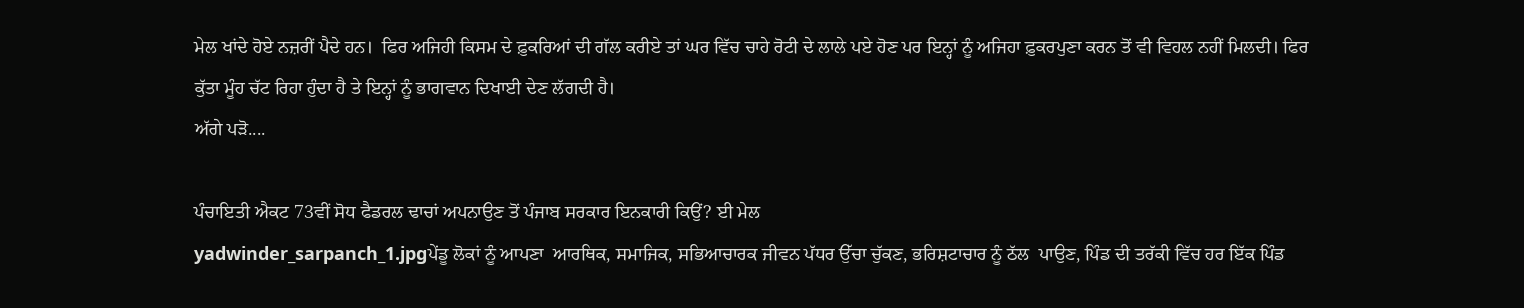ਮੇਲ ਖਾਂਦੇ ਹੋਏ ਨਜ਼ਰੀਂ ਪੈਦੇ ਹਨ।  ਫਿਰ ਅਜਿਹੀ ਕਿਸਮ ਦੇ ਫ਼ੁਕਰਿਆਂ ਦੀ ਗੱਲ ਕਰੀਏ ਤਾਂ ਘਰ ਵਿੱਚ ਚਾਹੇ ਰੋਟੀ ਦੇ ਲਾਲੇ ਪਏ ਹੋਣ ਪਰ ਇਨ੍ਹਾਂ ਨੂੰ ਅਜਿਹਾ ਫ਼ੁਕਰਪੁਣਾ ਕਰਨ ਤੋਂ ਵੀ ਵਿਹਲ ਨਹੀਂ ਮਿਲਦੀ। ਫਿਰ ਕੁੱਤਾ ਮੂੰਹ ਚੱਟ ਰਿਹਾ ਹੁੰਦਾ ਹੈ ਤੇ ਇਨ੍ਹਾਂ ਨੂੰ ਭਾਗਵਾਨ ਦਿਖਾਈ ਦੇਣ ਲੱਗਦੀ ਹੈ।
ਅੱਗੇ ਪੜੋ....

ਪੰਚਾਇਤੀ ਐਕਟ 73ਵੀਂ ਸੋਧ ਫੈਡਰਲ ਢਾਚਾਂ ਅਪਨਾਉਣ ਤੋਂ ਪੰਜਾਬ ਸਰਕਾਰ ਇਨਕਾਰੀ ਕਿਉਂ? ਈ ਮੇਲ
yadwinder_sarpanch_1.jpgਪੇਂਡੂ ਲੋਕਾਂ ਨੂੰ ਆਪਣਾ  ਆਰਥਿਕ, ਸਮਾਜਿਕ, ਸਭਿਆਚਾਰਕ ਜੀਵਨ ਪੱਧਰ ਉੱਚਾ ਚੁੱਕਣ, ਭਰਿਸ਼ਟਾਚਾਰ ਨੂੰ ਠੱਲ  ਪਾਉਣ, ਪਿੰਡ ਦੀ ਤਰੱਕੀ ਵਿੱਚ ਹਰ ਇੱਕ ਪਿੰਡ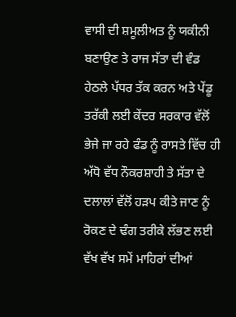ਵਾਸੀ ਦੀ ਸ਼ਮੂਲੀਅਤ ਨੂੰ ਯਕੀਨੀ ਬਣਾਉਣ ਤੇ ਰਾਜ ਸੱਤਾ ਦੀ ਵੰਡ ਹੇਠਲੇ ਪੱਧਰ ਤੱਕ ਕਰਨ ਅਤੇ ਪੇਂਡੂ ਤਰੱਕੀ ਲਈ ਕੇਂਦਰ ਸਰਕਾਰ ਵੱਲੋਂ ਭੇਜੇ ਜਾ ਰਹੇ ਫੰਡ ਨੂੰ ਰਾਸਤੇ ਵਿੱਚ ਹੀ ਅੱਧੋ ਵੱਧ ਨੌਕਰਸ਼ਾਹੀ ਤੇ ਸੱਤਾ ਦੇ ਦਲਾਲਾਂ ਵੱਲੋਂ ਹੜਪ ਕੀਤੇ ਜਾਣ ਨੂੰ ਰੋਕਣ ਦੇ ਢੰਗ ਤਰੀਕੇ ਲੱਭਣ ਲਈ ਵੱਖ ਵੱਖ ਸਮੇਂ ਮਾਹਿਰਾਂ ਦੀਆਂ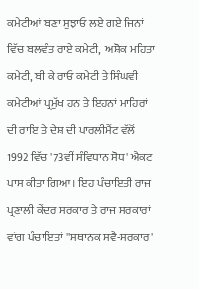ਕਮੇਟੀਆਂ ਬਣਾ ਸੁਝਾਓ ਲਏ ਗਏ ਜਿਨਾਂ ਵਿੱਚ ਬਲਵੰਤ ਰਾਏ ਕਮੇਟੀ,  ਅਸ਼ੋਕ ਮਹਿਤਾ ਕਮੇਟੀ, ਬੀ ਕੇ ਰਾਓ ਕਮੇਟੀ ਤੇ ਸਿੰਘਵੀ ਕਮੇਟੀਆਂ ਪ੍ਰਮੁੱਖ ਹਨ ਤੇ ਇਹਨਾਂ ਮਾਹਿਰਾਂ ਦੀ ਰਾਇ ਤੇ ਦੇਸ਼ ਦੀ ਪਾਰਲੀਮੈਂਟ ਵੱਲੋਂ 1992 ਵਿੱਚ '73ਵੀਂ ਸੰਵਿਧਾਨ ਸੋਧ' ਐਕਟ ਪਾਸ ਕੀਤਾ ਗਿਆ। ਇਹ ਪੰਚਾਇਤੀ ਰਾਜ ਪ੍ਰਣਾਲੀ ਕੇਂਦਰ ਸਰਕਾਰ ਤੇ ਰਾਜ ਸਰਕਾਰਾਂ ਵਾਂਗ ਪੰਚਾਇਤਾਂ ''ਸਥਾਨਕ ਸਵੈ-ਸਰਕਾਰ'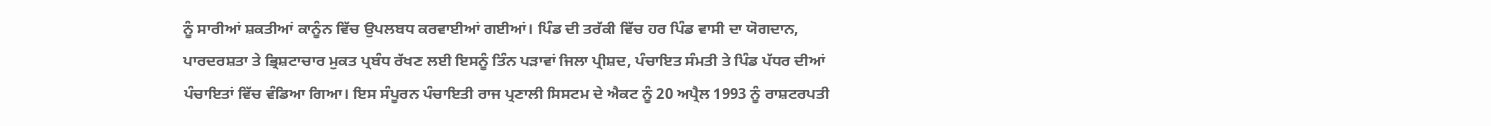ਨੂੰ ਸਾਰੀਆਂ ਸ਼ਕਤੀਆਂ ਕਾਨੂੰਨ ਵਿੱਚ ਉਪਲਬਧ ਕਰਵਾਈਆਂ ਗਈਆਂ। ਪਿੰਡ ਦੀ ਤਰੱਕੀ ਵਿੱਚ ਹਰ ਪਿੰਡ ਵਾਸੀ ਦਾ ਯੋਗਦਾਨ, ਪਾਰਦਰਸ਼ਤਾ ਤੇ ਭ੍ਰਿਸ਼ਟਾਚਾਰ ਮੁਕਤ ਪ੍ਰਬੰਧ ਰੱਖਣ ਲਈ ਇਸਨੂੰ ਤਿੰਨ ਪੜਾਵਾਂ ਜਿਲਾ ਪ੍ਰੀਸ਼ਦ, ਪੰਚਾਇਤ ਸੰਮਤੀ ਤੇ ਪਿੰਡ ਪੱਧਰ ਦੀਆਂ ਪੰਚਾਇਤਾਂ ਵਿੱਚ ਵੰਡਿਆ ਗਿਆ। ਇਸ ਸੰਪੂਰਨ ਪੰਚਾਇਤੀ ਰਾਜ ਪ੍ਰਣਾਲੀ ਸਿਸਟਮ ਦੇ ਐਕਟ ਨੂੰ 20 ਅਪ੍ਰੈਲ 1993 ਨੂੰ ਰਾਸ਼ਟਰਪਤੀ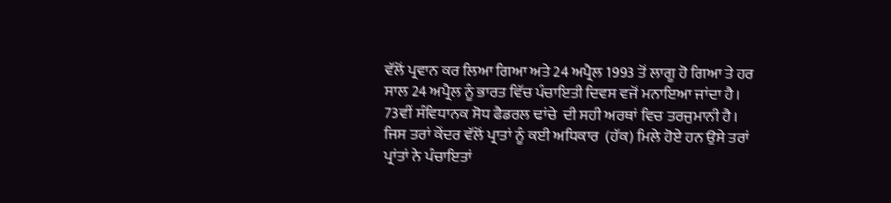ਵੱਲੋਂ ਪ੍ਰਵਾਨ ਕਰ ਲਿਆ ਗਿਆ ਅਤੇ 24 ਅਪ੍ਰੈਲ 1993 ਤੋਂ ਲਾਗੂ ਹੋ ਗਿਆ ਤੇ ਹਰ ਸਾਲ 24 ਅਪ੍ਰੈਲ ਨੂੰ ਭਾਰਤ ਵਿੱਚ ਪੰਚਾਇਤੀ ਦਿਵਸ ਵਜੋਂ ਮਨਾਇਆ ਜਾਂਦਾ ਹੈ। 73ਵੀਂ ਸੰਵਿਧਾਨਕ ਸੋਧ ਫੈਡਰਲ ਢਾਂਚੇ  ਦੀ ਸਹੀ ਅਰਥਾਂ ਵਿਚ ਤਰਜੁਮਾਨੀ ਹੈ। ਜਿਸ ਤਰਾਂ ਕੇਂਦਰ ਵੱਲੋਂ ਪ੍ਰਾਤਾਂ ਨੂੰ ਕਈ ਅਧਿਕਾਰ  (ਹੱਕ) ਮਿਲੇ ਹੋਏ ਹਨ ਉਸੇ ਤਰਾਂ ਪ੍ਰਾਂਤਾਂ ਨੇ ਪੰਚਾਇਤਾਂ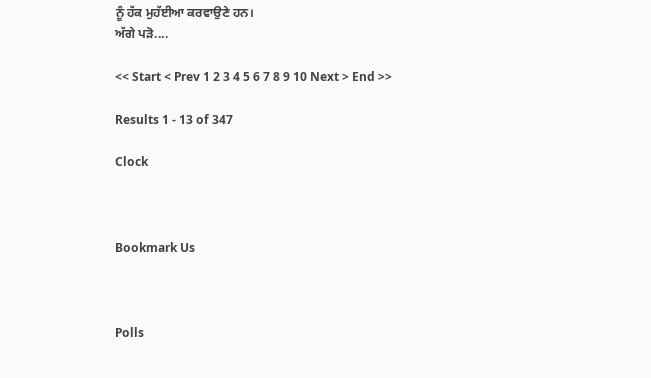ਨੂੰ ਹੱਕ ਮੁਹੱਈਆ ਕਰਵਾਉਣੇ ਹਨ।
ਅੱਗੇ ਪੜੋ....

<< Start < Prev 1 2 3 4 5 6 7 8 9 10 Next > End >>

Results 1 - 13 of 347

Clock



Bookmark Us



Polls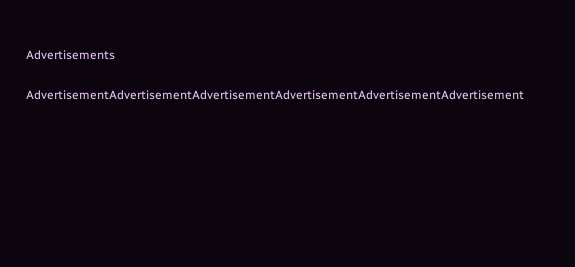Advertisements

AdvertisementAdvertisementAdvertisementAdvertisementAdvertisementAdvertisement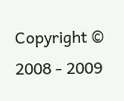Copyright © 2008 - 2009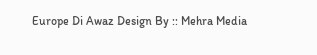Europe Di Awaz Design By :: Mehra Media